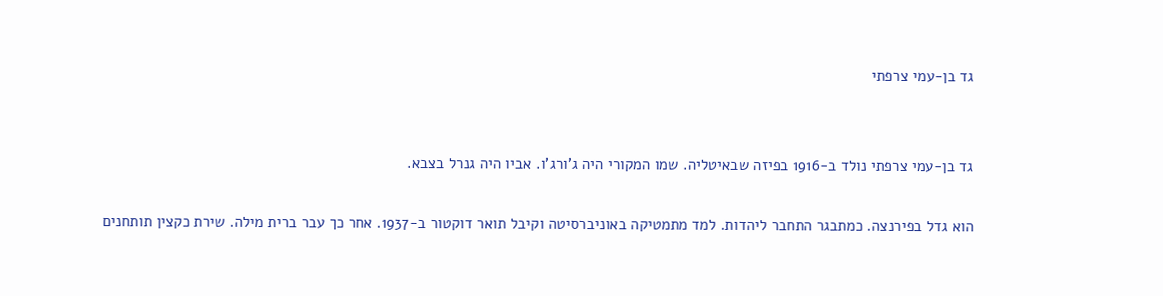גד בן-עמי צרפתי


גד בן-עמי צרפתי נולד ב-1916 בפיזה שבאיטליה. שמו המקורי היה ג'ורג'ו. אביו היה גנרל בצבא.

הוא גדל בפירנצה. כמתבגר התחבר ליהדות. למד מתמטיקה באוניברסיטה וקיבל תואר דוקטור ב-1937. אחר כך עבר ברית מילה. שירת כקצין תותחנים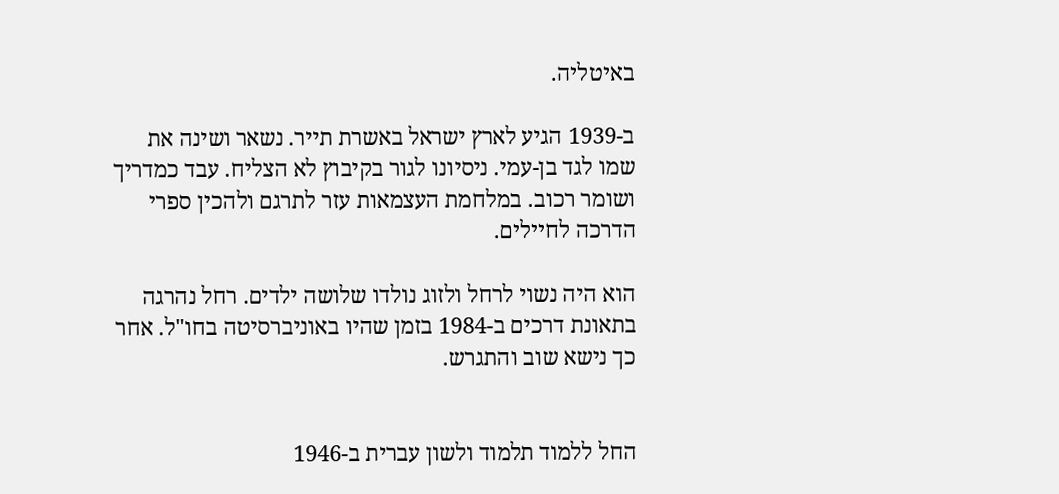באיטליה.

ב-1939 הגיע לארץ ישראל באשרת תייר. נשאר ושינה את שמו לגד בן-עמי. ניסיונו לגור בקיבוץ לא הצליח. עבד כמדריך ושומר רכוב. במלחמת העצמאות עזר לתרגם ולהכין ספרי הדרכה לחיילים.

הוא היה נשוי לרחל ולזוג נולדו שלושה ילדים. רחל נהרגה בתאונת דרכים ב-1984 בזמן שהיו באוניברסיטה בחו"ל. אחר כך נישא שוב והתגרש.


החל ללמוד תלמוד ולשון עברית ב-1946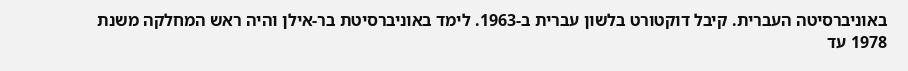באוניברסיטה העברית. קיבל דוקטורט בלשון עברית ב-1963. לימד באוניברסיטת בר-אילן והיה ראש המחלקה משנת 1978 עד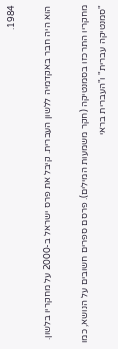1984.

הוא היה חבר באקדמיה ללשון העברית. קיבל את פרס ישראל ב-2000 על מחקריו בלשון.

מחקריו התרכזו בסמנטיקה (חקר משמעות המילים). פרסם ספרים חשובים על הנושא, כמו "סמנטיקה עברית" ו"העברית בראי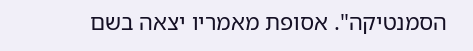הסמנטיקה". אסופת מאמריו יצאה בשם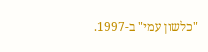"כלשון עמי" ב-1997.